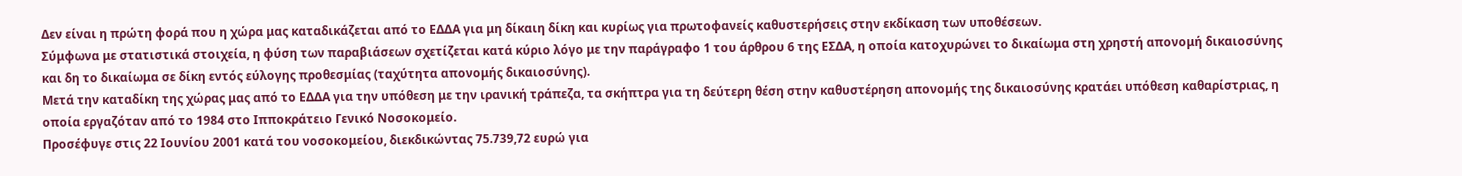Δεν είναι η πρώτη φορά που η χώρα μας καταδικάζεται από το ΕΔΔΑ για μη δίκαιη δίκη και κυρίως για πρωτοφανείς καθυστερήσεις στην εκδίκαση των υποθέσεων.
Σύμφωνα με στατιστικά στοιχεία, η φύση των παραβιάσεων σχετίζεται κατά κύριο λόγο με την παράγραφο 1 του άρθρου 6 της ΕΣΔΑ, η οποία κατοχυρώνει το δικαίωμα στη χρηστή απονομή δικαιοσύνης και δη το δικαίωμα σε δίκη εντός εύλογης προθεσμίας (ταχύτητα απονομής δικαιοσύνης).
Μετά την καταδίκη της χώρας μας από το ΕΔΔΑ για την υπόθεση με την ιρανική τράπεζα, τα σκήπτρα για τη δεύτερη θέση στην καθυστέρηση απονομής της δικαιοσύνης κρατάει υπόθεση καθαρίστριας, η οποία εργαζόταν από το 1984 στο Ιπποκράτειο Γενικό Νοσοκομείο.
Προσέφυγε στις 22 Ιουνίου 2001 κατά του νοσοκομείου, διεκδικώντας 75.739,72 ευρώ για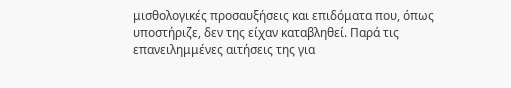μισθολογικές προσαυξήσεις και επιδόματα που, όπως υποστήριζε, δεν της είχαν καταβληθεί. Παρά τις επανειλημμένες αιτήσεις της για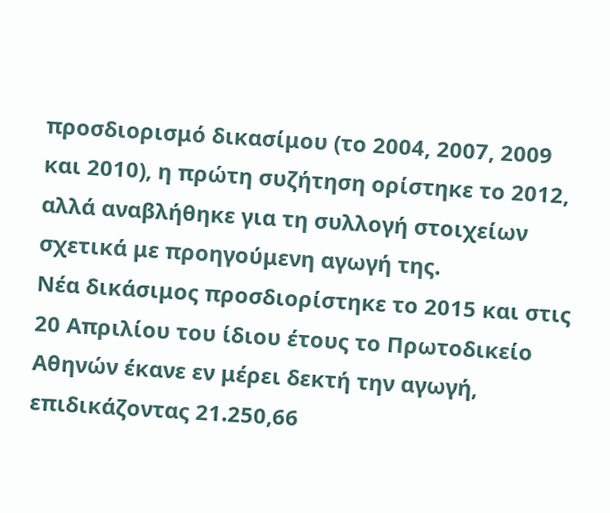προσδιορισμό δικασίμου (το 2004, 2007, 2009 και 2010), η πρώτη συζήτηση ορίστηκε το 2012, αλλά αναβλήθηκε για τη συλλογή στοιχείων σχετικά με προηγούμενη αγωγή της.
Νέα δικάσιμος προσδιορίστηκε το 2015 και στις 20 Απριλίου του ίδιου έτους το Πρωτοδικείο Αθηνών έκανε εν μέρει δεκτή την αγωγή, επιδικάζοντας 21.250,66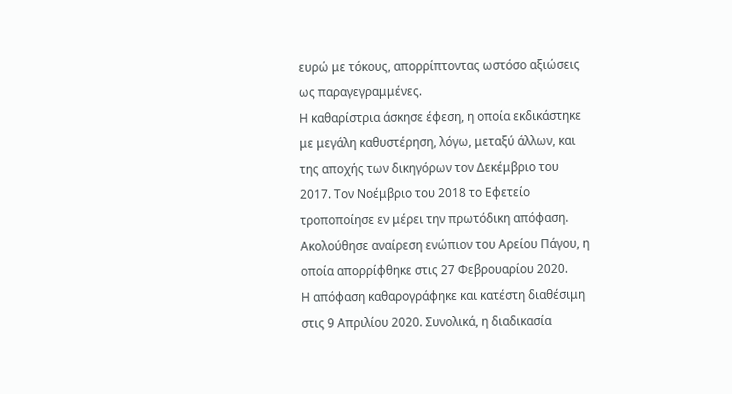ευρώ με τόκους, απορρίπτοντας ωστόσο αξιώσεις ως παραγεγραμμένες.
Η καθαρίστρια άσκησε έφεση, η οποία εκδικάστηκε με μεγάλη καθυστέρηση, λόγω, μεταξύ άλλων, και της αποχής των δικηγόρων τον Δεκέμβριο του 2017. Τον Νοέμβριο του 2018 το Εφετείο τροποποίησε εν μέρει την πρωτόδικη απόφαση. Ακολούθησε αναίρεση ενώπιον του Αρείου Πάγου, η οποία απορρίφθηκε στις 27 Φεβρουαρίου 2020.
Η απόφαση καθαρογράφηκε και κατέστη διαθέσιμη στις 9 Απριλίου 2020. Συνολικά, η διαδικασία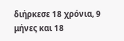διήρκεσε 18 χρόνια, 9 μήνες και 18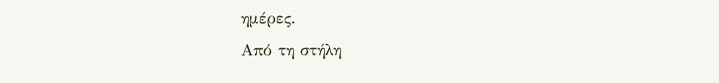ημέρες.
Από τη στήλη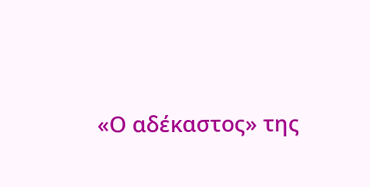«Ο αδέκαστος» της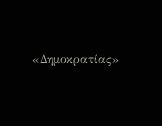«Δημοκρατίας»